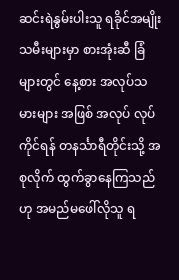ဆင်းရဲနွမ်းပါးသူ ရခိုင်အမျိုးသမီးများမှာ စားအုံးဆီ ခြံများတွင် နေ့စား အလုပ်သမားများ အဖြစ် အလုပ် လုပ်ကိုင်ရန် တနင်္သာရီတိုင်းသို့ အစုလိုက် ထွက်ခွာနေကြသည်ဟု အမည်မဖေါ်လိုသူ ရ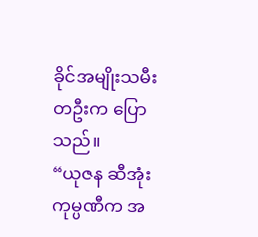ခိုင်အမျိုးသမီး တဦးက ပြောသည်။
“ယုဇန ဆီအုံး ကုမ္ပဏီက အ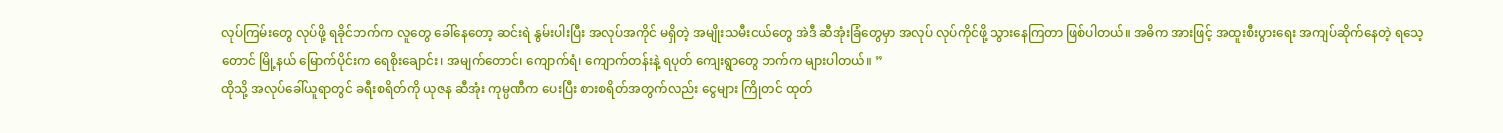လုပ်ကြမ်းတွေ လုပ်ဖို့ ရခိုင်ဘက်က လူတွေ ခေါ်နေတော့ ဆင်းရဲ နွမ်းပါးပြီး အလုပ်အကိုင် မရှိတဲ့ အမျိုးသမီးငယ်တွေ အဲဒီ ဆီအုံးခြံတွေမှာ အလုပ် လုပ်ကိုင်ဖို့ သွားနေကြတာ ဖြစ်ပါတယ်။ အဓိက အားဖြင့် အထူးစီးပွားရေး အကျပ်ဆိုက်နေတဲ့ ရသေ့တောင် မြို့နယ် မြောက်ပိုင်းက ရေစိုးချောင်း၊ အမျက်တောင်၊ ကျောက်ရံ၊ ကျောက်တန်းနဲ့ ရပုတ် ကျေးရွာတွေ ဘက်က များပါတယ်။ ”
ထိုသို့ အလုပ်ခေါ်ယူရာတွင် ခရီးစရိတ်ကို ယုဇန ဆီအုံး ကုမ္ပဏီက ပေးပြီး စားစရိတ်အတွက်လည်း ငွေများ ကြိုတင် ထုတ်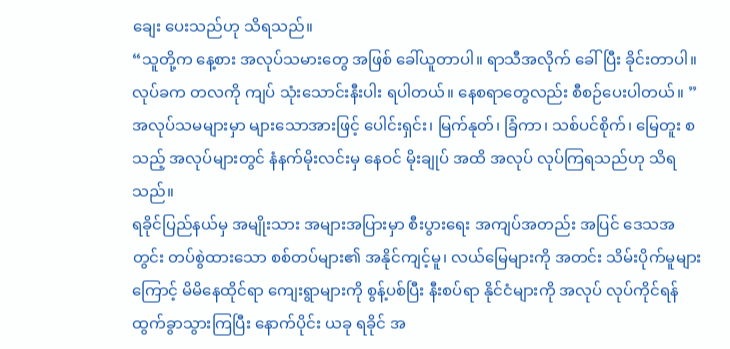ချေး ပေးသည်ဟု သိရသည်။
“သူတို့က နေ့စား အလုပ်သမားတွေ အဖြစ် ခေါ်ယူတာပါ။ ရာသီအလိုက် ခေါ်ပြီး ခိုင်းတာပါ။ လုပ်ခက တလကို ကျပ် သုံးသောင်းနီးပါး ရပါတယ်။ နေစရာတွေလည်း စီစဉ်ပေးပါတယ်။ ”
အလုပ်သမများမှာ များသောအားဖြင့် ပေါင်းရှင်း၊ မြက်နုတ်၊ ခြံကာ၊ သစ်ပင်စိုက်၊ မြေတူး စသည့် အလုပ်များတွင် နံနက်မိုးလင်းမှ နေဝင် မိုးချုပ် အထိ အလုပ် လုပ်ကြရသည်ဟု သိရသည်။
ရခိုင်ပြည်နယ်မှ အမျိုးသား အများအပြားမှာ စီးပွားရေး အကျပ်အတည်း အပြင် ဒေသအတွင်း တပ်စွဲထားသော စစ်တပ်များ၏ အနိုင်ကျင့်မူ၊ လယ်မြေများကို အတင်း သိမ်းပိုက်မူများကြောင့် မိမိနေထိုင်ရာ ကျေးရွာများကို စွန့်ပစ်ပြီး နီးစပ်ရာ နိုင်ငံများကို အလုပ် လုပ်ကိုင်ရန် ထွက်ခွာသွားကြပြီး နောက်ပိုင်း ယခု ရခိုင် အ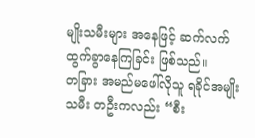မျိုးသမီးများ အနေဖြင့် ဆက်လက်ထွက်ခွာနေကြခြင်း ဖြစ်သည်။
တခြား အမည်မဖေါ်လိုသူ ရခိုင်အမျိုးသမီး တဦးကလည်း “စီး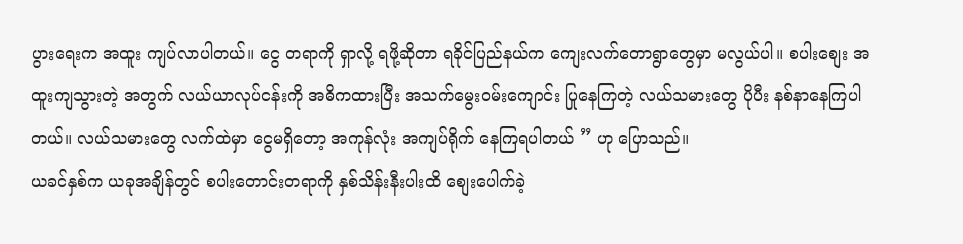ပွားရေးက အထူး ကျပ်လာပါတယ်။ ငွေ တရာကို ရှာလို့ ရဖို့ဆိုတာ ရခိုင်ပြည်နယ်က ကျေးလက်တောရွာတွေမှာ မလွယ်ပါ။ စပါးစျေး အထူးကျသွားတဲ့ အတွက် လယ်ယာလုပ်ငန်းကို အဓိကထားပြီး အသက်မွေးဝမ်းကျောင်း ပြုနေကြတဲ့ လယ်သမားတွေ ပိုပီး နစ်နာနေကြပါတယ်။ လယ်သမားတွေ လက်ထဲမှာ ငွေမရှိတော့ အကုန်လုံး အကျပ်ရိုက် နေကြရပါတယ် ” ဟု ပြောသည်။
ယခင်နှစ်က ယခုအချိန်တွင် စပါးတောင်းတရာကို နှစ်သိန်းနီးပါးထိ စျေးပေါက်ခဲ့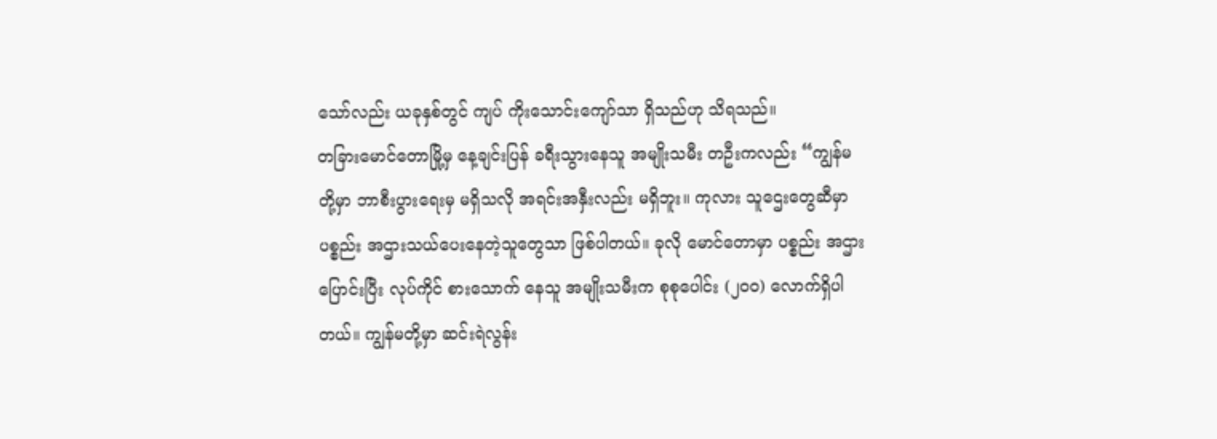သော်လည်း ယခုနှစ်တွင် ကျပ် ကိုးသောင်းကျော်သာ ရှိသည်ဟု သိရသည်။
တခြားမောင်တောမြို့မှ နေ့ချင်းပြန် ခရီးသွားနေသူ အမျိုးသမီး တဦးကလည်း “ကျွန်မတို့မှာ ဘာစီးပွားရေးမှ မရှိသလို အရင်းအနှီးလည်း မရှိဘူး။ ကုလား သူဌေးတွေဆီမှာ ပစ္စည်း အဌားသယ်ပေးနေတဲ့သူတွေသာ ဖြစ်ပါတယ်။ ခုလို မောင်တောမှာ ပစ္စည်း အဌားပြောင်းပြီး လုပ်ကိုင် စားသောက် နေသူ အမျိုးသမီးက စုစုပေါင်း (၂ဝဝ) လောက်ရှိပါတယ်။ ကျွန်မတို့မှာ ဆင်းရဲလွန်း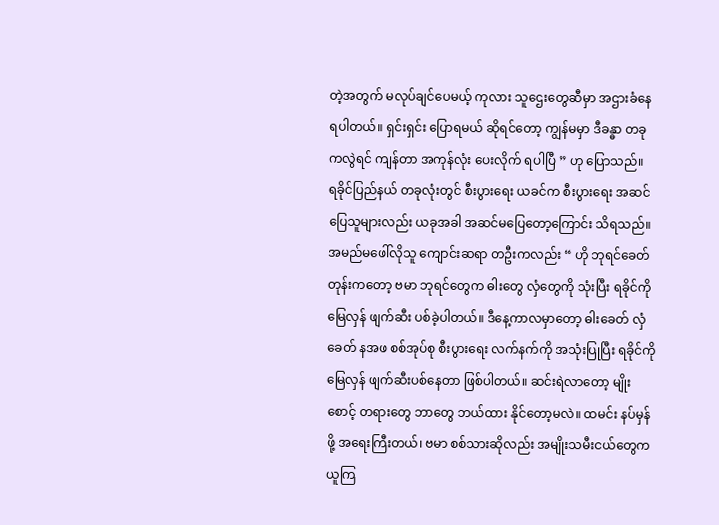တဲ့အတွက် မလုပ်ချင်ပေမယ့် ကုလား သူဌေးတွေဆီမှာ အဌားခံနေရပါတယ်။ ရှင်းရှင်း ပြောရမယ် ဆိုရင်တော့ ကျွန်မမှာ ဒီခန္ဓာ တခုကလွဲရင် ကျန်တာ အကုန်လုံး ပေးလိုက် ရပါပြီ ” ဟု ပြောသည်။
ရခိုင်ပြည်နယ် တခုလုံးတွင် စီးပွားရေး ယခင်က စီးပွားရေး အဆင်ပြေသူများလည်း ယခုအခါ အဆင်မပြေတော့ကြောင်း သိရသည်။
အမည်မဖေါ်လိုသူ ကျောင်းဆရာ တဦးကလည်း “ ဟို ဘုရင်ခေတ်တုန်းကတော့ ဗမာ ဘုရင်တွေက ဓါးတွေ လှံတွေကို သုံးပြီး ရခိုင်ကို မြေလှန် ဖျက်ဆီး ပစ်ခဲ့ပါတယ်။ ဒီနေ့ကာလမှာတော့ ဓါးခေတ် လှံခေတ် နအဖ စစ်အုပ်စု စီးပွားရေး လက်နက်ကို အသုံးပြုပြီး ရခိုင်ကို မြေလှန် ဖျက်ဆီးပစ်နေတာ ဖြစ်ပါတယ်။ ဆင်းရဲလာတော့ မျိုးစောင့် တရားတွေ ဘာတွေ ဘယ်ထား နိုင်တော့မလဲ။ ထမင်း နပ်မှန်ဖို့ အရေးကြီးတယ်၊ ဗမာ စစ်သားဆိုလည်း အမျိုးသမီးငယ်တွေက ယူကြ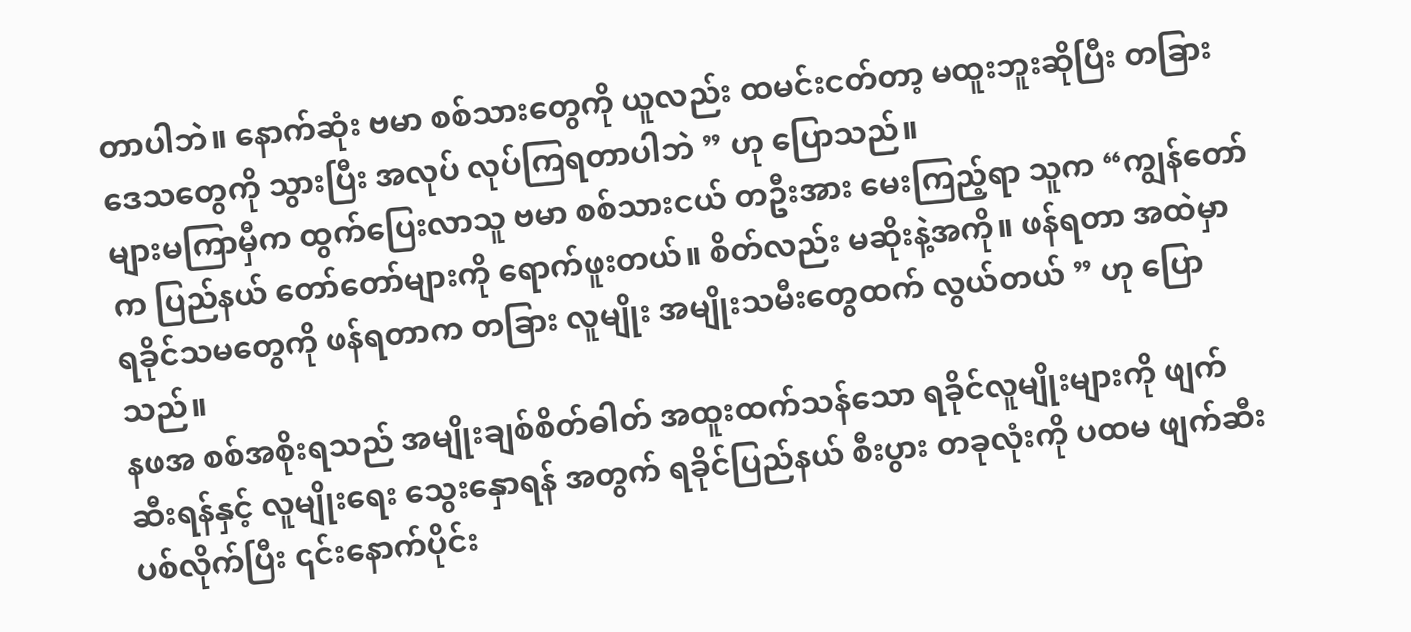တာပါဘဲ။ နောက်ဆုံး ဗမာ စစ်သားတွေကို ယူလည်း ထမင်းငတ်တာ့ မထူးဘူးဆိုပြီး တခြားဒေသတွေကို သွားပြီး အလုပ် လုပ်ကြရတာပါဘဲ ” ဟု ပြောသည်။
များမကြာမှီက ထွက်ပြေးလာသူ ဗမာ စစ်သားငယ် တဦးအား မေးကြည့်ရာ သူက “ကျွန်တော်က ပြည်နယ် တော်တော်များကို ရောက်ဖူးတယ်။ စိတ်လည်း မဆိုးနဲ့အကို။ ဖန်ရတာ အထဲမှာ ရခိုင်သမတွေကို ဖန်ရတာက တခြား လူမျိုး အမျိုးသမီးတွေထက် လွယ်တယ် ” ဟု ပြောသည်။
နဖအ စစ်အစိုးရသည် အမျိုးချစ်စိတ်ဓါတ် အထူးထက်သန်သော ရခိုင်လူမျိုးများကို ဖျက်ဆီးရန်နှင့် လူမျိုးရေး သွေးနှောရန် အတွက် ရခိုင်ပြည်နယ် စီးပွား တခုလုံးကို ပထမ ဖျက်ဆီးပစ်လိုက်ပြီး ၎င်းနောက်ပိုင်း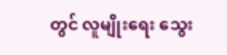တွင် လူမျိုးရေး သွေး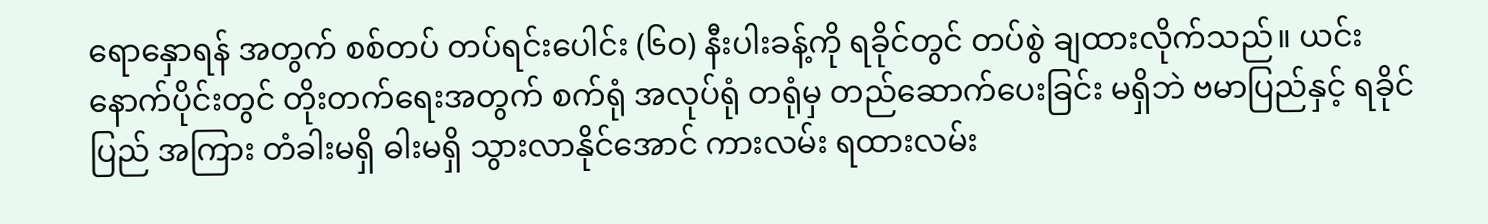ရောနှောရန် အတွက် စစ်တပ် တပ်ရင်းပေါင်း (၆ဝ) နီးပါးခန့်ကို ရခိုင်တွင် တပ်စွဲ ချထားလိုက်သည်။ ယင်းနောက်ပိုင်းတွင် တိုးတက်ရေးအတွက် စက်ရုံ အလုပ်ရုံ တရုံမှ တည်ဆောက်ပေးခြင်း မရှိဘဲ ဗမာပြည်နှင့် ရခိုင်ပြည် အကြား တံခါးမရှိ ဓါးမရှိ သွားလာနိုင်အောင် ကားလမ်း ရထားလမ်း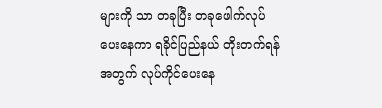များကို သာ တခုပြီး တခုဖေါက်လုပ်ပေးနေကာ ရခိုင်ပြည်နယ် တိုးတက်ရန်အတွက် လုပ်ကိုင်ပေးနေ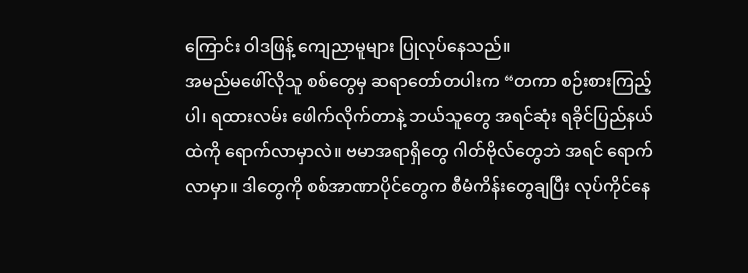ကြောင်း ဝါဒဖြန့် ကျေညာမူများ ပြုလုပ်နေသည်။
အမည်မဖေါ်လိုသူ စစ်တွေမှ ဆရာတော်တပါးက “တကာ စဉ်းစားကြည့်ပါ၊ ရထားလမ်း ဖေါက်လိုက်တာနဲ့ ဘယ်သူတွေ အရင်ဆုံး ရခိုင်ပြည်နယ်ထဲကို ရောက်လာမှာလဲ။ ဗမာအရာရှိတွေ ဂါတ်ဗိုလ်တွေဘဲ အရင် ရောက်လာမှာ။ ဒါတွေကို စစ်အာဏာပိုင်တွေက စီမံကိန်းတွေချပြီး လုပ်ကိုင်နေ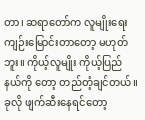တာ၊ ဆရာတော်က လူမျိုးရေး ကျဉ်းမြောင်းတာတော့ မဟုတ်ဘူး။ ကိုယ့်လူမျိုး ကိုယ့်ပြည်နယ်ကို တော့ တည်တံ့ချင်တယ်။ ခုလို ဖျက်ဆီးနေရင်တော့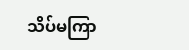သိပ်မကြာ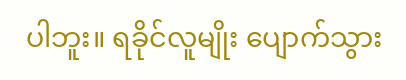ပါဘူး။ ရခိုင်လူမျိုး ပျောက်သွား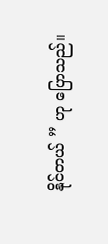နိုင်တယ် ” ဟု ပြောသည်။